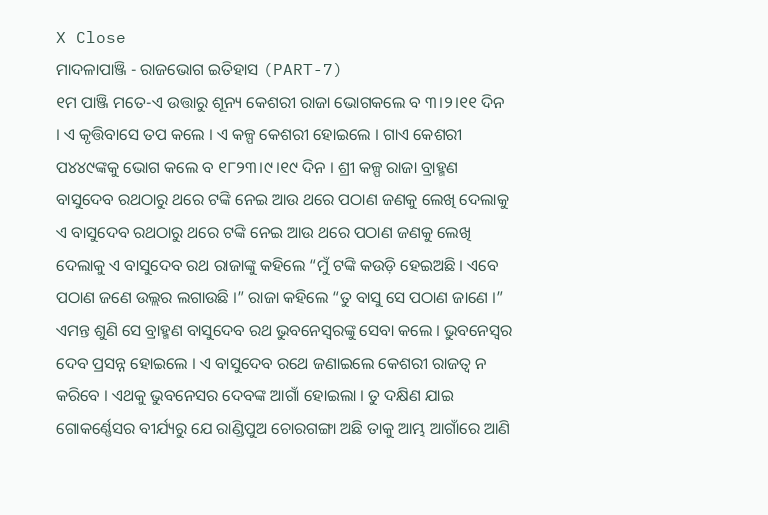X Close
ମାଦଳାପାଞ୍ଜି - ରାଜଭୋଗ ଇତିହାସ (PART-7)
୧ମ ପାଞ୍ଜି ମତେ-ଏ ଉତ୍ତାରୁ ଶୂନ୍ୟ କେଶରୀ ରାଜା ଭୋଗକଲେ ବ ୩।୨।୧୧ ଦିନ । ଏ କୃତ୍ତିବାସେ ତପ କଲେ । ଏ କଳ୍ପ କେଶରୀ ହୋଇଲେ । ଗାଏ କେଶରୀ ପ୪୪୯ଙ୍କକୁ ଭୋଗ କଲେ ବ ୧୮୨୩।୯।୧୯ ଦିନ । ଶ୍ରୀ କଳ୍ପ ରାଜା ବ୍ରାହ୍ମଣ ବାସୁଦେବ ରଥଠାରୁ ଥରେ ଟଙ୍କି ନେଇ ଆଉ ଥରେ ପଠାଣ ଜଣକୁ ଲେଖି ଦେଲାକୁ ଏ ବାସୁଦେବ ରଥଠାରୁ ଥରେ ଟଙ୍କି ନେଇ ଆଉ ଥରେ ପଠାଣ ଜଣକୁ ଲେଖି ଦେଲାକୁ ଏ ବାସୁଦେବ ରଥ ରାଜାଙ୍କୁ କହିଲେ “ମୁଁ ଟଙ୍କି କଉଡ଼ି ହେଇଅଛି । ଏବେ ପଠାଣ ଜଣେ ଉଲ୍ଲର ଲଗାଉଛି ।” ରାଜା କହିଲେ “ତୁ ବାସୁ ସେ ପଠାଣ ଜାଣେ ।” ଏମନ୍ତ ଶୁଣି ସେ ବ୍ରାହ୍ମଣ ବାସୁଦେବ ରଥ ଭୁବନେସ୍ୱରଙ୍କୁ ସେବା କଲେ । ଭୁବନେସ୍ୱର ଦେବ ପ୍ରସନ୍ନ ହୋଇଲେ । ଏ ବାସୁଦେବ ରଥେ ଜଣାଇଲେ କେଶରୀ ରାଜତ୍ୱ ନ କରିବେ । ଏଥକୁ ଭୁବନେସର ଦେବଙ୍କ ଆଗାଁ ହୋଇଲା । ତୁ ଦକ୍ଷିଣ ଯାଇ ଗୋକର୍ଣ୍ଣେସର ବୀର୍ଯ୍ୟରୁ ଯେ ରାଣ୍ଡିପୁଅ ଚୋରଗଙ୍ଗା ଅଛି ତାକୁ ଆମ୍ଭ ଆଗାଁରେ ଆଣି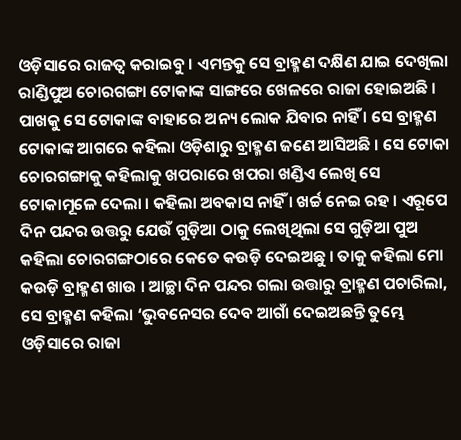ଓଡ଼ିସାରେ ରାଜତ୍ୱ କରାଇବୁ । ଏମନ୍ତକୁ ସେ ବ୍ରାହ୍ମଣ ଦକ୍ଷିଣ ଯାଇ ଦେଖିଲା ରାଣ୍ଡିପୁଅ ଚୋରଗଙ୍ଗା ଟୋକାଙ୍କ ସାଙ୍ଗରେ ଖେଳରେ ରାଜା ହୋଇଅଛି । ପାଖକୁ ସେ ଟୋକାଙ୍କ ବାହାରେ ଅନ୍ୟ ଲୋକ ଯିବାର ନାହିଁ । ସେ ବ୍ରାହ୍ମଣ ଟୋକାଙ୍କ ଆଗରେ କହିଲା ଓଡ଼ିଶାରୁ ବ୍ରାହ୍ମଣ ଜଣେ ଆସିଅଛି । ସେ ଟୋକା ଚୋରଗଙ୍ଗାକୁ କହିଲାକୁ ଖପରାରେ ଖପରା ଖଣ୍ଡିଏ ଲେଖି ସେ ଟୋକାମୂଳେ ଦେଲା । କହିଲା ଅବକାସ ନାହିଁ । ଖର୍ଚ୍ଚ ନେଇ ରହ । ଏରୂପେ ଦିନ ପନ୍ଦର ଉତ୍ତରୁ ଯେଉଁ ଗୁଡ଼ିଆ ଠାକୁ ଲେଖିଥିଲା ସେ ଗୁଡ଼ିଆ ପୁଅ କହିଲା ଚୋରଗଙ୍ଗଠାରେ କେତେ କଉଡ଼ି ଦେଇଅଛୁ । ତାକୁ କହିଲା ମୋ କଉଡ଼ି ବ୍ରାହ୍ମଣ ଖାଉ । ଆଚ୍ଛା ଦିନ ପନ୍ଦର ଗଲା ଉତ୍ତାରୁ ବ୍ରାହ୍ମଣ ପଚାରିଲା, ସେ ବ୍ରାହ୍ମଣ କହିଲା ‘ଭୁବନେସର ଦେବ ଆଗାଁ ଦେଇଅଛନ୍ତି ତୁମ୍ଭେ ଓଡ଼ିସାରେ ରାଜା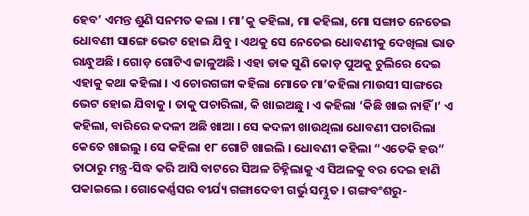ହେବ’ ଏମନ୍ତ ଶୁଣି ସନମତ କଲା । ମା’କୁ କହିଲା, ମା କହିଲା, ମୋ ସଙ୍ଗାତ ନେତେଇ ଧୋବଣୀ ସାଙ୍ଗେ ଭେଟ ହୋଇ ଯିବୁ । ଏଥକୁ ସେ ନେତେଇ ଧୋବଣୀକୁ ଦେଖିଲା ଭାତ ରାନ୍ଧୁଅଛି । ଗୋଡ଼ ଗୋଟିଏ ଜାଳୁଅଛି । ଏହା ଡାକ ସୁଣି କୋଡ଼ ପୁଅକୁ ଚୁଲିରେ ଦେଇ ଏହାକୁ କଥା କହିଲା । ଏ ଚୋରଗଙ୍ଗା କହିଲା ମୋତେ ମା’କହିଲା ମାଉସୀ ସାଙ୍ଗରେ ଭେଟ ହୋଇ ଯିବାକୁ । ତାକୁ ପଚାରିଲା, କି ଖାଇଅଛୁ । ଏ କହିଲା ‘କିଛି ଖାଇ ନାହିଁ ।’ ଏ କହିଲା, ବାରିରେ କଦଳୀ ଅଛି ଖାଆ । ସେ କଦଳୀ ଖାଉଥିଲା ଧୋବଣୀ ପଚାରିଲା କେତେ ଖାଇଲୁ । ସେ କହିଲା ୧୮ ଗୋଟି ଖାଇଲି । ଧୋବଣୀ କହିଲା “ଏତେକି ହଉ” ତାଠାରୁ ମନ୍ତ୍ର-ସିଦ୍ଧ କରି ଆସି ବାଟରେ ସିଅଳ ଚିହ୍ନିଲାକୁ ଏ ସିଅଳକୁ ବର ଦେଇ ହାଣି ପକାଇଲେ । ଗୋକେର୍ଣ୍ଣସର ବୀର୍ଯ୍ୟ ଗଙ୍ଗାଦେବୀ ଗର୍ଭୁ ସମ୍ଭୁତ । ଗଙ୍ଗବଂଶରୁ-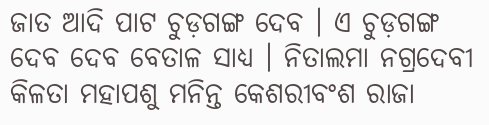ଜାତ ଆଦି ପାଟ ଚୁଡ଼ଗଙ୍ଗ ଦେବ । ଏ ଚୁଡ଼ଗଙ୍ଗ ଦେବ ଦେବ ବେତାଳ ସାଧ୍ୟ । ନିତାଲମା ନଗ୍ରଦେବୀ
କିଳତା ମହାପଶୁ ମନିନ୍ତ କେଶରୀବଂଶ ରାଜା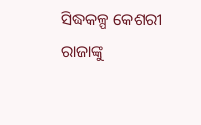ସିଦ୍ଧକଳ୍ପ କେଶରୀ ରାଜାଙ୍କୁ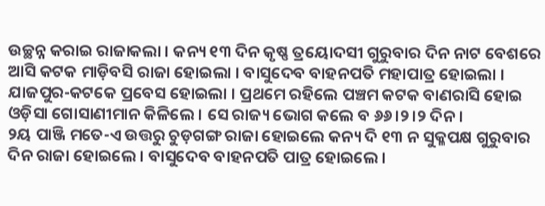ଉଚ୍ଛନ୍ନ କରାଇ ରାଜାକଲା । କନ୍ୟ ୧୩ ଦିନ କୃଷ୍ଣ ତ୍ରୟୋଦସୀ ଗୁରୁବାର ଦିନ ନାଟ ବେଶରେ ଆସି କଟକ ମାଡ଼ିବସି ରାଜା ହୋଇଲା । ବାସୁଦେବ ବାହନପତି ମହାପାତ୍ର ହୋଇଲା । ଯାଜପୁର-କଟକେ ପ୍ରବେସ ହୋଇଲା । ପ୍ରଥମେ ରହିଲେ ପଞ୍ଚମ କଟକ ବାଣରାସି ହୋଇ ଓଡ଼ିସା ଗୋସାଣୀମାନ କିଳିଲେ । ସେ ରାଜ୍ୟ ଭୋଗ କଲେ ବ ୬୬।୨।୨ ଦିନ ।
୨ୟ ପାଞ୍ଜି ମତେ-ଏ ଉତ୍ତରୁ ଚୁଡ଼ଗଙ୍ଗ ରାଜା ହୋଇଲେ କନ୍ୟ ଦି ୧୩ ନ ସୁକ୍ଳପକ୍ଷ ଗୁରୁବାର ଦିନ ରାଜା ହୋଇଲେ । ବାସୁଦେବ ବାହନପତି ପାତ୍ର ହୋଇଲେ ।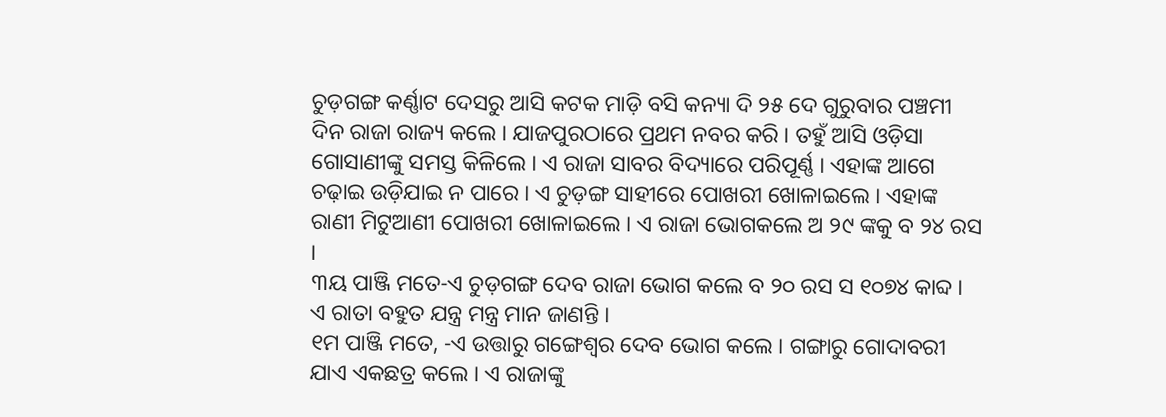ଚୁଡ଼ଗଙ୍ଗ କର୍ଣ୍ଣାଟ ଦେସରୁ ଆସି କଟକ ମାଡ଼ି ବସି କନ୍ୟା ଦି ୨୫ ଦେ ଗୁରୁବାର ପଞ୍ଚମୀ ଦିନ ରାଜା ରାଜ୍ୟ କଲେ । ଯାଜପୁରଠାରେ ପ୍ରଥମ ନବର କରି । ତହୁଁ ଆସି ଓଡ଼ିସା ଗୋସାଣୀଙ୍କୁ ସମସ୍ତ କିଳିଲେ । ଏ ରାଜା ସାବର ବିଦ୍ୟାରେ ପରିପୂର୍ଣ୍ଣ । ଏହାଙ୍କ ଆଗେ ଚଢ଼ାଇ ଉଡ଼ିଯାଇ ନ ପାରେ । ଏ ଚୁଡ଼ଙ୍ଗ ସାହୀରେ ପୋଖରୀ ଖୋଳାଇଲେ । ଏହାଙ୍କ ରାଣୀ ମିଟୁଆଣୀ ପୋଖରୀ ଖୋଳାଇଲେ । ଏ ରାଜା ଭୋଗକଲେ ଅ ୨୯ ଙ୍କକୁ ବ ୨୪ ରସ ।
୩ୟ ପାଞ୍ଜି ମତେ-ଏ ଚୁଡ଼ଗଙ୍ଗ ଦେବ ରାଜା ଭୋଗ କଲେ ବ ୨୦ ରସ ସ ୧୦୭୪ କାବ୍ଦ । ଏ ରାତା ବହୁତ ଯନ୍ତ୍ର ମନ୍ତ୍ର ମାନ ଜାଣନ୍ତି ।
୧ମ ପାଞ୍ଜି ମତେ, -ଏ ଉତ୍ତାରୁ ଗଙ୍ଗେଶ୍ୱର ଦେବ ଭୋଗ କଲେ । ଗଙ୍ଗାରୁ ଗୋଦାବରୀ ଯାଏ ଏକଛତ୍ର କଲେ । ଏ ରାଜାଙ୍କୁ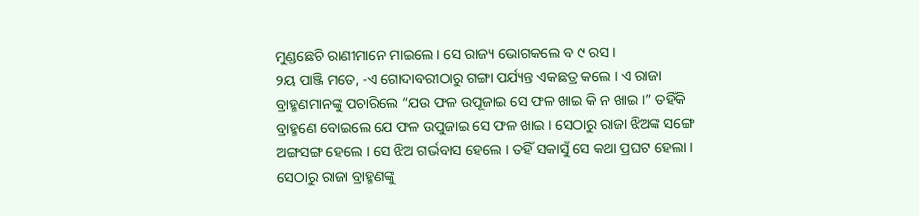ମୁଣ୍ଡଛେଚି ରାଣୀମାନେ ମାଇଲେ । ସେ ରାଜ୍ୟ ଭୋଗକଲେ ବ ୯ ରସ ।
୨ୟ ପାଞ୍ଜି ମତେ, -ଏ ଗୋଦାବରୀଠାରୁ ଗଙ୍ଗା ପର୍ଯ୍ୟନ୍ତ ଏକଛତ୍ର କଲେ । ଏ ରାଜା ବ୍ରାହ୍ମଣମାନଙ୍କୁ ପଚାରିଲେ “ଯଉ ଫଳ ଉପୂଜାଇ ସେ ଫଳ ଖାଇ କି ନ ଖାଇ ।” ତହିଁକି ବ୍ରାହ୍ମଣେ ବୋଇଲେ ଯେ ଫଳ ଉପୁଜାଇ ସେ ଫଳ ଖାଇ । ସେଠାରୁ ରାଜା ଝିଅଙ୍କ ସଙ୍ଗେ ଅଙ୍ଗସଙ୍ଗ ହେଲେ । ସେ ଝିଅ ଗର୍ଭବାସ ହେଲେ । ତହିଁ ସକାସୁଁ ସେ କଥା ପ୍ରଘଟ ହେଲା । ସେଠାରୁ ରାଜା ବ୍ରାହ୍ମଣଙ୍କୁ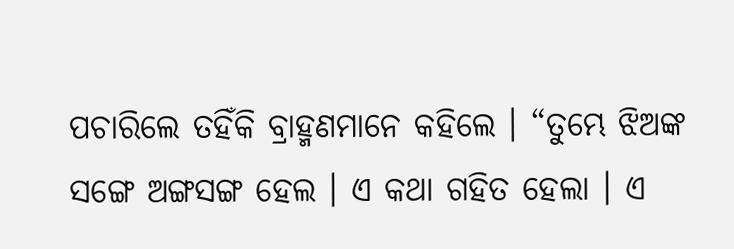ପଚାରିଲେ ତହିଁକି ବ୍ରାହ୍ମଣମାନେ କହିଲେ । “ତୁମ୍ଭେ ଝିଅଙ୍କ ସଙ୍ଗେ ଅଙ୍ଗସଙ୍ଗ ହେଲ । ଏ କଥା ଗହିତ ହେଲା । ଏ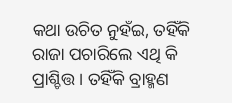କଥା ଉଚିତ ନୁହଁଇ, ତହିଁକି ରାଜା ପଚାରିଲେ ଏଥି କି ପ୍ରାଶ୍ଚିତ୍ତ । ତହିଁକି ବ୍ରାହ୍ମଣ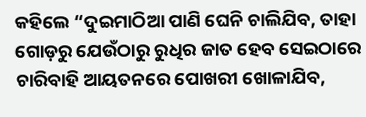କହିଲେ “ଦୁଇମାଠିଆ ପାଣି ଘେନି ଚାଲିଯିବ, ତାହା ଗୋଡ଼ରୁ ଯେଉଁଠାରୁ ରୁଧିର ଜାତ ହେବ ସେଇଠାରେ ଚାରିବାହି ଆୟତନରେ ପୋଖରୀ ଖୋଳାଯିବ,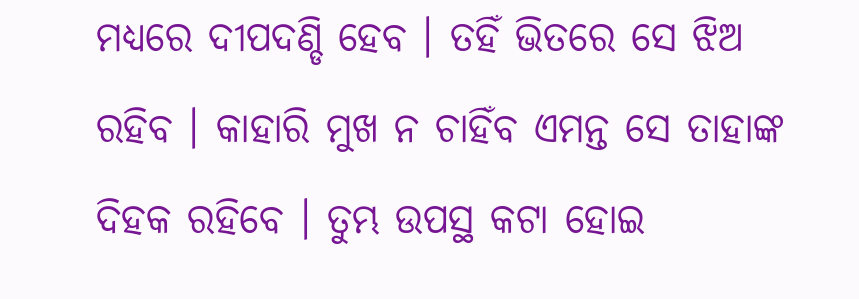ମଧ୍ୟରେ ଦୀପଦଣ୍ଡି ହେବ । ତହିଁ ଭିତରେ ସେ ଝିଅ ରହିବ । କାହାରି ମୁଖ ନ ଚାହିଁବ ଏମନ୍ତ ସେ ତାହାଙ୍କ ଦିହକ ରହିବେ । ତୁମ୍ଭ ଉପସ୍ଥ କଟା ହୋଇ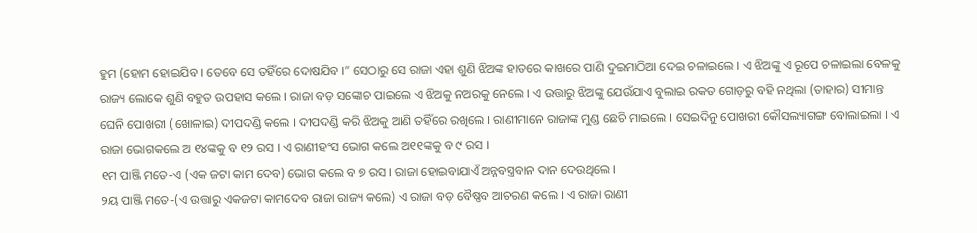ହୁମ (ହୋମ ହୋଇଯିବ । ତେବେ ସେ ତହିଁରେ ଦୋଷଯିବ ।” ସେଠାରୁ ସେ ରାଜା ଏହା ଶୁଣି ଝିଅଙ୍କ ହାତରେ କାଖରେ ପାଣି ଦୁଇମାଠିଆ ଦେଇ ଚଳାଇଲେ । ଏ ଝିଅଙ୍କୁ ଏ ରୂପେ ଚଳାଇଲା ବେଳକୁ ରାଜ୍ୟ ଲୋକେ ଶୁଣି ବହୁତ ଉପହାସ କଲେ । ରାଜା ବଡ଼ ସଙ୍କୋଚ ପାଇଲେ ଏ ଝିଅକୁ ନଅରକୁ ନେଲେ । ଏ ଉତ୍ତାରୁ ଝିଅଙ୍କୁ ଯେଉଁଯାଏ ବୁଲାଇ ରକତ ଗୋଡ଼ରୁ ବହି ନଥିଲା (ତାହାର) ସୀମାନ୍ତ ଘେନି ପୋଖରୀ (ଖୋଳାଇ) ଦୀପଦଣ୍ଡି କଲେ । ଦୀପଦଣ୍ଡି କରି ଝିଅକୁ ଆଣି ତହିଁରେ ରଖିଲେ । ରାଣୀମାନେ ରାଜାଙ୍କ ମୁଣ୍ଡ ଛେଚି ମାଇଲେ । ସେଇଦିନୁ ପୋଖରୀ କୌସଲ୍ୟାଗଙ୍ଗ ବୋଲାଇଲା । ଏ ରାଜା ଭୋଗକଲେ ଅ ୧୪ଙ୍କକୁ ବ ୧୨ ରସ । ଏ ରାଣୀହଂସ ଭୋଗ କଲେ ଅ୧୧ଙ୍କକୁ ବ ୯ ରସ ।
୧ମ ପାଞ୍ଜି ମତେ-ଏ (ଏକ ଜଟା କାମ ଦେବ) ଭୋଗ କଲେ ବ ୭ ରସ । ରାଜା ହୋଇବାଯାଏଁ ଅନ୍ନବସ୍ତ୍ରବାନ ଦାନ ଦେଉଥିଲେ ।
୨ୟ ପାଞ୍ଜି ମତେ-(ଏ ଉତ୍ତାରୁ ଏକଜଟା କାମଦେବ ରାଜା ରାଜ୍ୟ କଲେ) ଏ ରାଜା ବଡ଼ ବୈଷ୍ଣବ ଆଚରଣ କଲେ । ଏ ରାଜା ରାଣୀ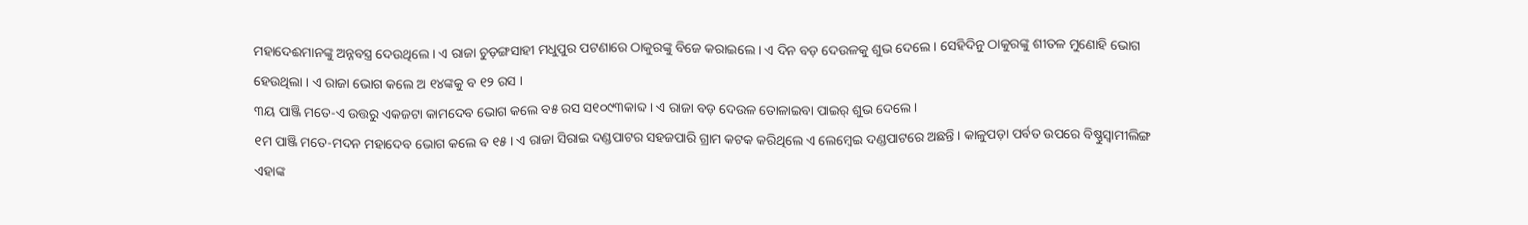ମହାଦେଈମାନଙ୍କୁ ଅନ୍ନବସ୍ତ୍ର ଦେଉଥିଲେ । ଏ ରାଜା ଚୁଡ଼ଙ୍ଗସାହୀ ମଧୁପୁର ପଟଣାରେ ଠାକୁରଙ୍କୁ ବିଜେ କରାଇଲେ । ଏ ଦିନ ବଡ଼ ଦେଉଳକୁ ଶୁଭ ଦେଲେ । ସେହିଦିନୁ ଠାକୁରଙ୍କୁ ଶୀତଳ ମୁଣୋହି ଭୋଗ ହେଉଥିଲା । ଏ ରାଜା ଭୋଗ କଲେ ଅ ୧୪ଙ୍କକୁ ବ ୧୨ ରସ ।
୩ୟ ପାଞ୍ଜି ମତେ-ଏ ଉତ୍ତରୁ ଏକଜଟା କାମଦେବ ଭୋଗ କଲେ ବ୫ ରସ ସ୧୦୯୩କାବ୍ଦ । ଏ ରାଜା ବଡ଼ ଦେଉଳ ତୋଳାଇବା ପାଇର୍ ଶୁଭ ଦେଲେ ।
୧ମ ପାଞ୍ଜି ମତେ-ମଦନ ମହାଦେବ ଭୋଗ କଲେ ବ ୧୫ । ଏ ରାଜା ସିରାଇ ଦଣ୍ଡପାଟର ସହଜପାରି ଗ୍ରାମ କଟକ କରିଥିଲେ ଏ ଲେମ୍ବେଇ ଦଣ୍ଡପାଟରେ ଅଛନ୍ତି । କାଳୁପଡ଼ା ପର୍ବତ ଉପରେ ବିଷ୍ଣୁସ୍ୱାମୀଲିଙ୍ଗ ଏହାଙ୍କ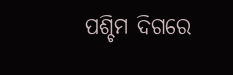ପଶ୍ଚିମ ଦିଗରେ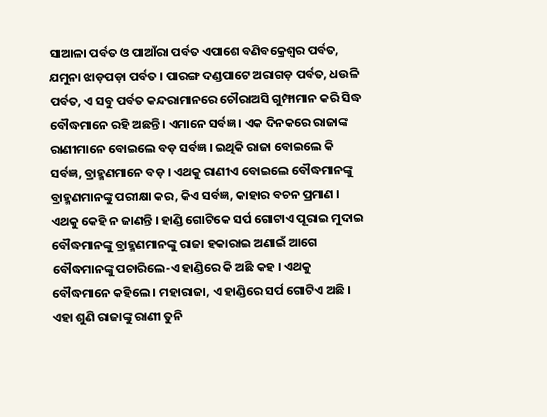ସାଆଳା ପର୍ବତ ଓ ପାଆଁରା ପର୍ବତ ଏପାଶେ ବଣିବକ୍ରେଶ୍ୱର ପର୍ବତ, ଯମୁନା ଝାଡ଼ପଡ଼ା ପର୍ବତ । ପାରଙ୍ଗ ଦଣ୍ଡପାଟେ ଅରାଗଡ଼ ପର୍ବତ, ଧଉଳି ପର୍ବତ, ଏ ସବୁ ପର୍ବତ କନ୍ଦରାମାନରେ ଚୌରାଅସି ଗୁମ୍ଫାମାନ କରି ସିଦ୍ଧ ବୌଦ୍ଧମାନେ ରହି ଅଛନ୍ତି । ଏମାନେ ସର୍ବଜ୍ଞ । ଏକ ଦିନକରେ ରାଜାଙ୍କ ରାଣୀମାନେ ବୋଇଲେ ବଡ଼ ସର୍ବଜ୍ଞ । ଇଥିକି ରାଜା ବୋଇଲେ କି ସର୍ବଜ୍ଞ, ବ୍ରାହ୍ମଣମାନେ ବଡ଼ । ଏଥକୁ ରାଣୀଏ ବୋଇଲେ ବୌଦ୍ଧମାନଙ୍କୁ ବ୍ରାହ୍ମଣମାନଙ୍କୁ ପରୀକ୍ଷା କର, କିଏ ସର୍ବଜ୍ଞ, କାହାର ବଚନ ପ୍ରମାଣ । ଏଥକୁ କେହି ନ ଜାଣନ୍ତି । ହାଣ୍ଡି ଗୋଟିକେ ସର୍ପ ଗୋଟାଏ ପୂରାଇ ମୁଦାଇ ବୌଦ୍ଧମାନଙ୍କୁ ବ୍ରାହ୍ମଣମାନଙ୍କୁ ରାଜା ହକାରାଇ ଅଣାଇଁ ଆଗେ ବୌଦ୍ଧମାନଙ୍କୁ ପଚାରିଲେ-ଏ ହାଣ୍ଡିରେ କି ଅଛି କହ । ଏଥକୁ ବୌଦ୍ଧମାନେ କହିଲେ । ମହାରାଜା, ଏ ହାଣ୍ଡିରେ ସର୍ପ ଗୋଟିଏ ଅଛି । ଏହା ଶୁଣି ରାଜାଙ୍କୁ ରାଣୀ ତୁନି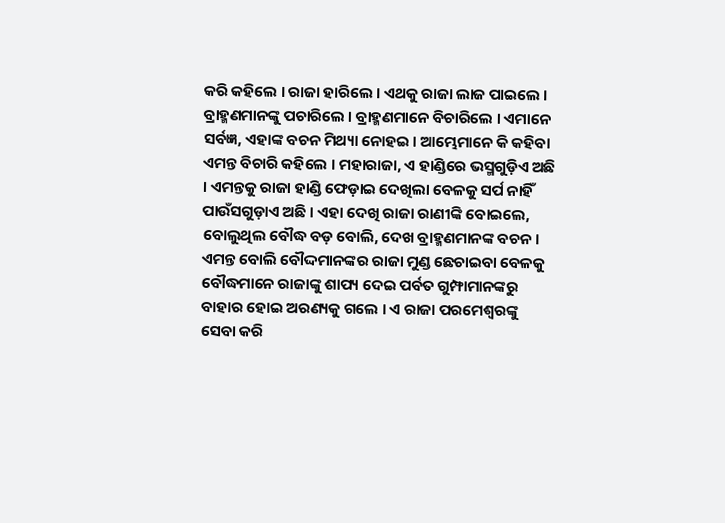କରି କହିଲେ । ରାଜା ହାରିଲେ । ଏଥକୁ ରାଜା ଲାଜ ପାଇଲେ । ବ୍ରାହ୍ମଣମାନଙ୍କୁ ପଚାରିଲେ । ବ୍ରାହ୍ମଣମାନେ ବିଚାରିଲେ । ଏମାନେ ସର୍ବଜ୍ଞ, ଏହାଙ୍କ ବଚନ ମିଥ୍ୟା ନୋହଇ । ଆମ୍ଭେମାନେ କି କହିବା ଏମନ୍ତ ବିଚାରି କହିଲେ । ମହାରାଜା, ଏ ହାଣ୍ଡିରେ ଭସ୍ମଗୁଡ଼ିଏ ଅଛି । ଏମନ୍ତକୁ ରାଜା ହାଣ୍ଡି ଫେଡ଼ାଇ ଦେଖିଲା ବେଳକୁ ସର୍ପ ନାହିଁ ପାଉଁସଗୁଡ଼ାଏ ଅଛି । ଏହା ଦେଖି ରାଜା ରାଣୀଙ୍କି ବୋଇଲେ, ବୋଲୁଥିଲ ବୌଦ୍ଧ ବଡ଼ ବୋଲି, ଦେଖ ବ୍ରାହ୍ମଣମାନଙ୍କ ବଚନ । ଏମନ୍ତ ବୋଲି ବୌଦ୍ଦମାନଙ୍କର ରାଜା ମୁଣ୍ଡ ଛେଚାଇବା ବେଳକୁ ବୌଦ୍ଧମାନେ ରାଜାଙ୍କୁ ଶାପ୍ୟ ଦେଇ ପର୍ବତ ଗୁମ୍ଫାମାନଙ୍କରୁ ବାହାର ହୋଇ ଅରଣ୍ୟକୁ ଗଲେ । ଏ ରାଜା ପରମେଶ୍ୱରଙ୍କୁ ସେବା କରି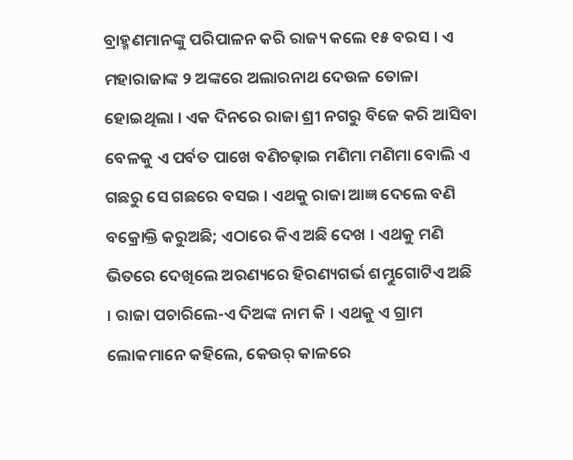ବ୍ରାହ୍ମଣମାନଙ୍କୁ ପରିପାଳନ କରି ରାଜ୍ୟ କଲେ ୧୫ ବରସ । ଏ ମହାରାଜାଙ୍କ ୨ ଅଙ୍କରେ ଅଲାରନାଥ ଦେଉଳ ତୋଳା ହୋଇଥିଲା । ଏକ ଦିନରେ ରାଜା ଶ୍ରୀ ନଗରୁ ବିଜେ କରି ଆସିବା ବେଳକୁ ଏ ପର୍ବତ ପାଖେ ବଣିଚଢ଼ାଇ ମଣିମା ମଣିମା ବୋଲି ଏ ଗଛରୁ ସେ ଗଛରେ ବସଇ । ଏଥକୁ ରାଜା ଆଜ୍ଞ ଦେଲେ ବଣି ବକ୍ରୋକ୍ତି କରୁଅଛି; ଏଠାରେ କିଏ ଅଛି ଦେଖ । ଏଥକୁ ମଣି ଭିତରେ ଦେଖିଲେ ଅରଣ୍ୟରେ ହିରଣ୍ୟଗର୍ଭ ଶମ୍ଭୁଗୋଟିଏ ଅଛି । ରାଜା ପଚାରିଲେ-ଏ ଦିଅଙ୍କ ନାମ କି । ଏଥକୁ ଏ ଗ୍ରାମ ଲୋକମାନେ କହିଲେ, କେଉର୍ କାଳରେ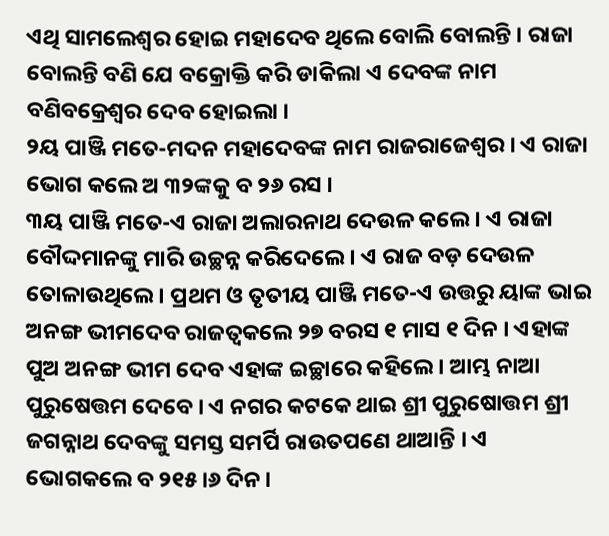ଏଥି ସାମଲେଶ୍ୱର ହୋଇ ମହାଦେବ ଥିଲେ ବୋଲି ବୋଲନ୍ତି । ରାଜା ବୋଲନ୍ତି ବଣି ଯେ ବକ୍ରୋକ୍ତି କରି ଡାକିଲା ଏ ଦେବଙ୍କ ନାମ ବଣିବକ୍ରେଶ୍ୱର ଦେବ ହୋଇଲା ।
୨ୟ ପାଞ୍ଜି ମତେ-ମଦନ ମହାଦେବଙ୍କ ନାମ ରାଜରାଜେଶ୍ୱର । ଏ ରାଜା ଭୋଗ କଲେ ଅ ୩୨ଙ୍କକୁ ବ ୨୬ ରସ ।
୩ୟ ପାଞ୍ଜି ମତେ-ଏ ରାଜା ଅଲାରନାଥ ଦେଉଳ କଲେ । ଏ ରାଜା ବୌଦ୍ଦମାନଙ୍କୁ ମାରି ଉଚ୍ଛନ୍ନ କରିଦେଲେ । ଏ ରାଜ ବଡ଼ ଦେଉଳ ତୋଳାଉଥିଲେ । ପ୍ରଥମ ଓ ତୃତୀୟ ପାଞ୍ଜି ମତେ-ଏ ଉତ୍ତରୁ ୟାଙ୍କ ଭାଇ ଅନଙ୍ଗ ଭୀମଦେବ ରାଜତ୍ୱକଲେ ୨୭ ବରସ ୧ ମାସ ୧ ଦିନ । ଏହାଙ୍କ ପୁଅ ଅନଙ୍ଗ ଭୀମ ଦେବ ଏହାଙ୍କ ଇଚ୍ଛାରେ କହିଲେ । ଆମ୍ଭ ନାଆ ପୁରୁଷେତ୍ତମ ଦେବେ । ଏ ନଗର କଟକେ ଥାଇ ଶ୍ରୀ ପୁରୁଷୋତ୍ତମ ଶ୍ରୀ ଜଗନ୍ନାଥ ଦେବଙ୍କୁ ସମସ୍ତ ସମର୍ପି ରାଉତପଣେ ଥାଆନ୍ତି । ଏ ଭୋଗକଲେ ବ ୨୧୫।୬ ଦିନ ।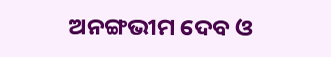ଅନଙ୍ଗଭୀମ ଦେବ ଓ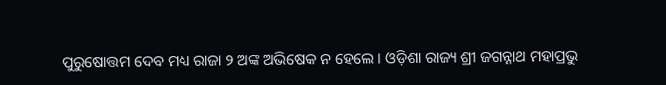ପୁରୁଷୋତ୍ତମ ଦେବ ମଧ୍ୟ ରାଜା ୨ ଅଙ୍କ ଅଭିଷେକ ନ ହେଲେ । ଓଡ଼ିଶା ରାଜ୍ୟ ଶ୍ରୀ ଜଗନ୍ନାଥ ମହାପ୍ରଭୁ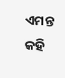ଏମନ୍ତ କହି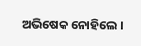ଅଭିଷେକ ନୋହିଲେ ।